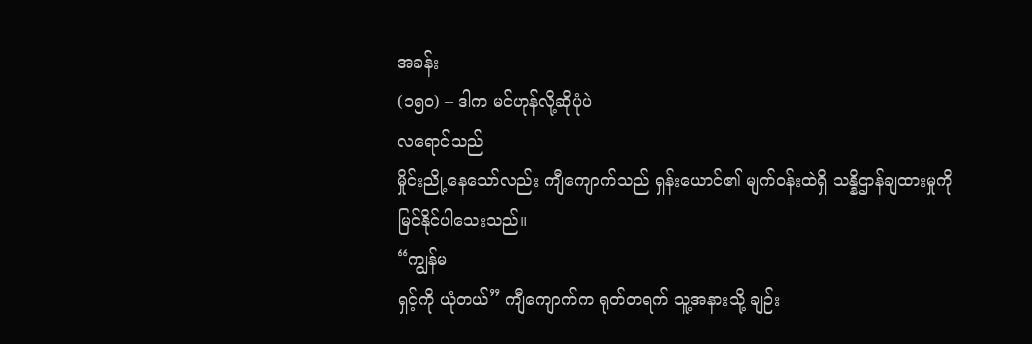အခန်း
(၁၅၀) – ဒါက မင်ဟုန်လို့ဆိုပုံပဲ
လရောင်သည်
မှိုင်းညို့နေသော်လည်း ကျီကျောက်သည် ရှန်းယောင်၏ မျက်ဝန်းထဲရှိ သန္နိဌာန်ချထားမှုကို
မြင်နိုင်ပါသေးသည်။
“ကျွန်မ
ရှင့်ကို ယုံတယ်” ကျီကျောက်က ရုတ်တရက် သူ့အနားသို့ ချဉ်း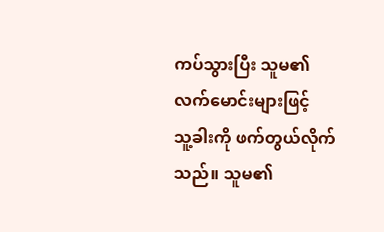ကပ်သွားပြီး သူမ၏ လက်မောင်းများဖြင့်
သူ့ခါးကို ဖက်တွယ်လိုက်သည်။ သူမ၏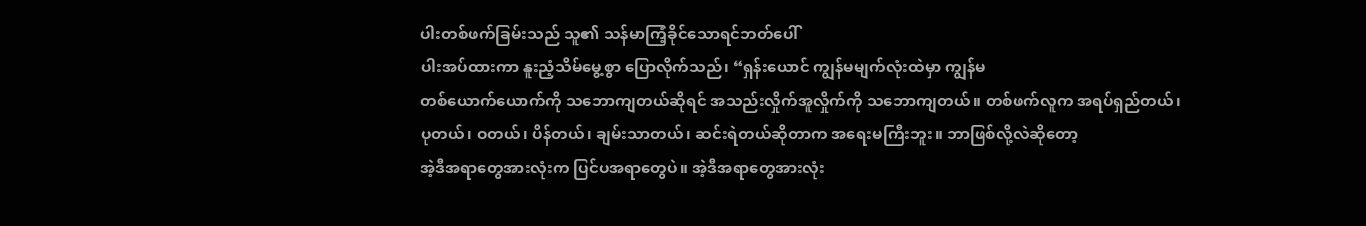ပါးတစ်ဖက်ခြမ်းသည် သူ၏ သန်မာကြံ့ခိုင်သောရင်ဘတ်ပေါ်
ပါးအပ်ထားကာ နူးညံ့သိမ်မွေ့စွာ ပြောလိုက်သည်၊ “ရှန်းယောင် ကျွန်မမျက်လုံးထဲမှာ ကျွန်မ
တစ်ယောက်ယောက်ကို သဘောကျတယ်ဆိုရင် အသည်းလှိုက်အူလှိုက်ကို သဘောကျတယ်။ တစ်ဖက်လူက အရပ်ရှည်တယ်၊
ပုတယ်၊ ဝတယ်၊ ပိန်တယ်၊ ချမ်းသာတယ်၊ ဆင်းရဲတယ်ဆိုတာက အရေးမကြီးဘူး။ ဘာဖြစ်လို့လဲဆိုတော့
အဲ့ဒီအရာတွေအားလုံးက ပြင်ပအရာတွေပဲ။ အဲ့ဒီအရာတွေအားလုံး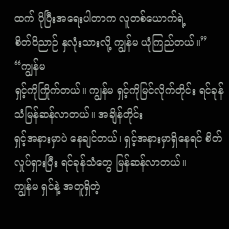ထက် ပိုပြီးအရေးပါတာက လူတစ်ယောက်ရဲ့
စိတ်ဝိညာဉ် နှလုံးသားလို့ ကျွန်မ ယုံကြည်တယ်။”
“ကျွန်မ
ရှင့်ကိုကြိုက်တယ်။ ကျွန်မ ရှင့်ကိုမြင်လိုက်တိုင်း ရင်ခုန်သံမြန်ဆန်လာတယ်။ အချိန်တိုင်း
ရှင့်အနားမှာပဲ နေချင်တယ်၊ ရှင့်အနားမှာရှိနေရင် စိတ်လှုပ်ရှားပြီး ရင်ခုန်သံတွေ မြန်ဆန်လာတယ်။
ကျွန်မ ရှင်နဲ့ အတူရှိတဲ့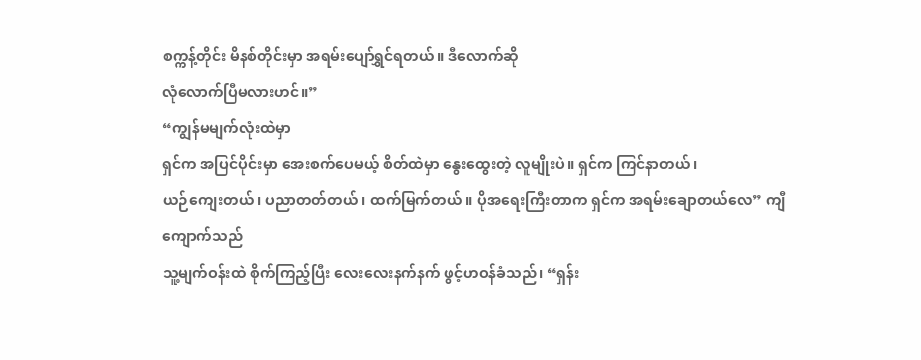စက္ကန့်တိုင်း မိနစ်တိုင်းမှာ အရမ်းပျော်ရွှင်ရတယ်။ ဒီလောက်ဆို
လုံလောက်ပြီမလားဟင်။”
“ကျွန်မမျက်လုံးထဲမှာ
ရှင်က အပြင်ပိုင်းမှာ အေးစက်ပေမယ့် စိတ်ထဲမှာ နွေးထွေးတဲ့ လူမျိုးပဲ။ ရှင်က ကြင်နာတယ်၊
ယဉ်ကျေးတယ်၊ ပညာတတ်တယ်၊ ထက်မြက်တယ်။ ပိုအရေးကြီးတာက ရှင်က အရမ်းချောတယ်လေ” ကျီကျောက်သည်
သူ့မျက်ဝန်းထဲ စိုက်ကြည့်ပြီး လေးလေးနက်နက် ဖွင့်ဟဝန်ခံသည်၊ “ရှန်း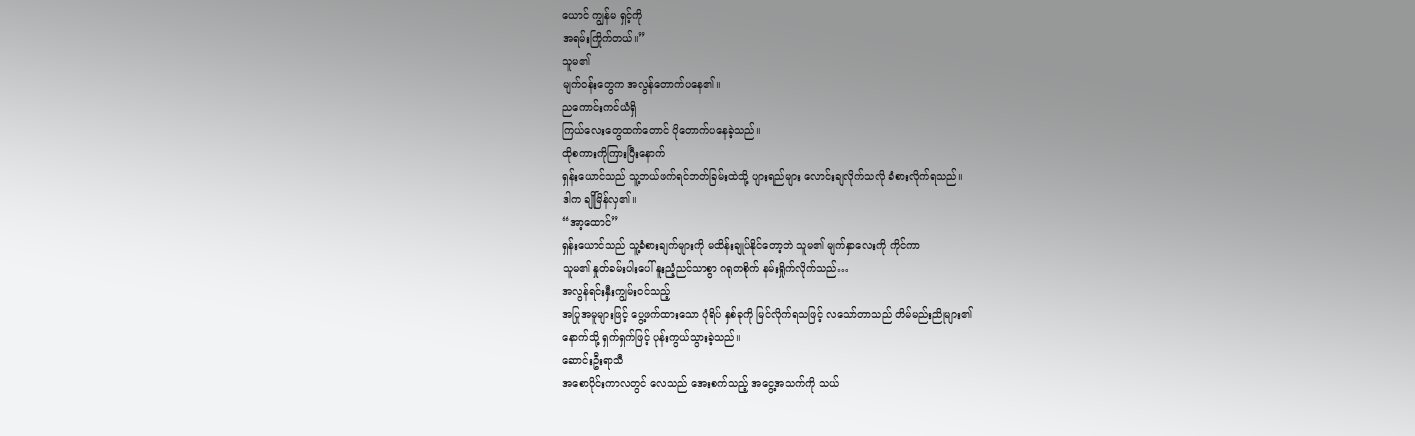ယောင် ကျွန်မ ရှင့်ကို
အရမ်းကြိုက်တယ်။”
သူမ၏
မျက်ဝန်းတွေက အလွန်တောက်ပနေ၏။
ညကောင်းကင်ယံရှိ
ကြယ်လေးတွေထက်တောင် ပိုတောက်ပနေခဲ့သည်။
ထိုစကားကိုကြားပြီးနောက်
ရှန်းယောင်သည် သူ့ဘယ်ဖက်ရင်ဘတ်ခြမ်းထဲသို့ ပျားရည်များ လောင်းချလိုက်သလို ခံစားလိုက်ရသည်။
ဒါက ချိုမြိန်လှ၏။
“အာ့ထောင်”
ရှန်းယောင်သည် သူ့ခံစားချက်များကို မထိန်းချုပ်နိုင်တော့ဘဲ သူမ၏ မျက်နှာလေးကို ကိုင်ကာ
သူမ၏ နှုတ်ခမ်းပါးပေါ် နူးညံ့ညင်သာစွာ ဂရုတစိုက် နမ်းရှိုက်လိုက်သည်…
အလွန်ရင်းနှီးကျွမ်းဝင်သည့်
အပြုအမူများဖြင့် ပွေ့ဖက်ထားသော ပုံရိပ် နှစ်ခုကို မြင်လိုက်ရသဖြင့် လသော်တာသည် တိမ်မည်းညိုများ၏
နောက်သို့ ရှက်ရှက်ဖြင့် ပုန်းကွယ်သွားခဲ့သည်။
ဆောင်းဦးရာသီ
အစောပိုင်းကာလတွင် လေသည် အေးစက်သည့် အငွေ့အသက်ကို သယ်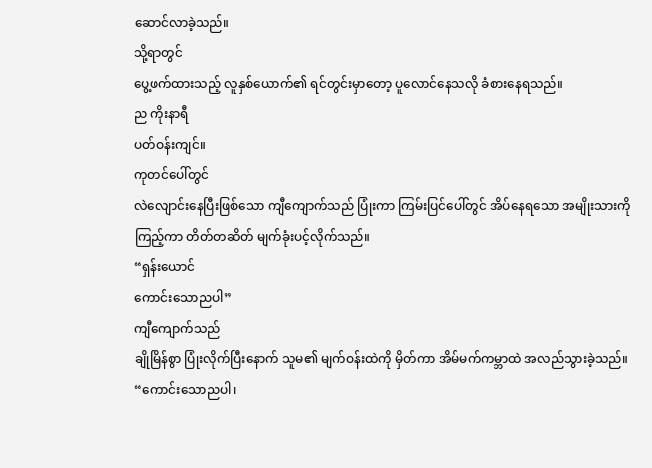ဆောင်လာခဲ့သည်။
သို့ရာတွင်
ပွေ့ဖက်ထားသည့် လူနှစ်ယောက်၏ ရင်တွင်းမှာတော့ ပူလောင်နေသလို ခံစားနေရသည်။
ည ကိုးနာရီ
ပတ်ဝန်းကျင်။
ကုတင်ပေါ်တွင်
လဲလျောင်းနေပြီးဖြစ်သော ကျီကျောက်သည် ပြုံးကာ ကြမ်းပြင်ပေါ်တွင် အိပ်နေရသော အမျိုးသားကို
ကြည့်ကာ တိတ်တဆိတ် မျက်ခုံးပင့်လိုက်သည်။
“ရှန်းယောင်
ကောင်းသောညပါ”
ကျီကျောက်သည်
ချိုမြိန်စွာ ပြုံးလိုက်ပြီးနောက် သူမ၏ မျက်ဝန်းထဲကို မှိတ်ကာ အိမ်မက်ကမ္ဘာထဲ အလည်သွားခဲ့သည်။
“ကောင်းသောညပါ၊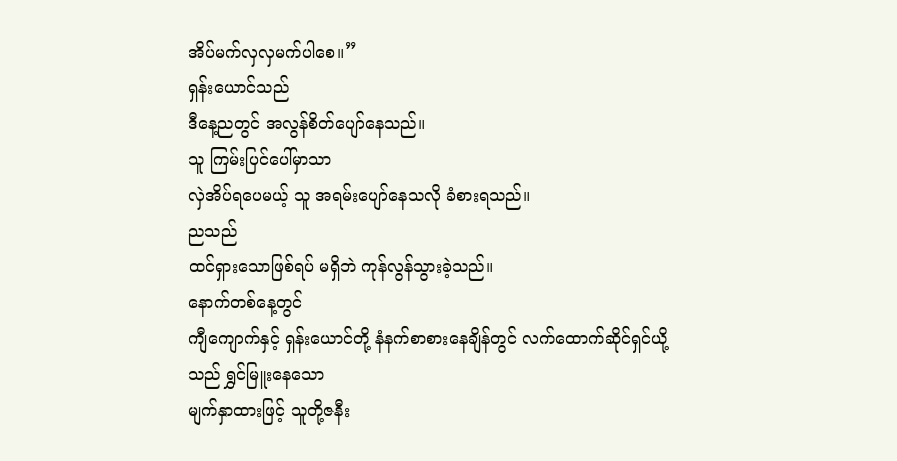အိပ်မက်လှလှမက်ပါစေ။”
ရှန်းယောင်သည်
ဒီနေ့ညတွင် အလွန်စိတ်ပျော်နေသည်။
သူ ကြမ်းပြင်ပေါ်မှာသာ
လှဲအိပ်ရပေမယ့် သူ အရမ်းပျော်နေသလို ခံစားရသည်။
ညသည်
ထင်ရှားသောဖြစ်ရပ် မရှိဘဲ ကုန်လွန်သွားခဲ့သည်။
နောက်တစ်နေ့တွင်
ကျီကျောက်နှင့် ရှန်းယောင်တို့ နံနက်စာစားနေချိန်တွင် လက်ထောက်ဆိုင်ရှင်ယို့သည် ရွှင်မြူးနေသော
မျက်နှာထားဖြင့် သူတို့ဇနီး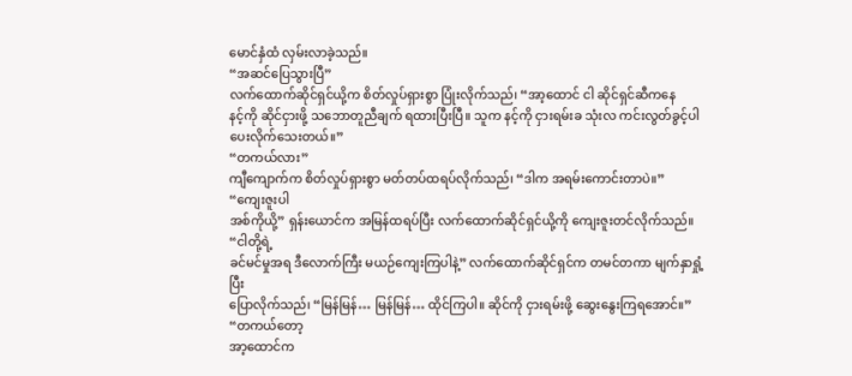မောင်နှံထံ လှမ်းလာခဲ့သည်။
“အဆင်ပြေသွားပြီ”
လက်ထောက်ဆိုင်ရှင်ယို့က စိတ်လှုပ်ရှားစွာ ပြုံးလိုက်သည်၊ “အာ့ထောင် ငါ ဆိုင်ရှင်ဆီကနေ
နင့်ကို ဆိုင်ငှားဖို့ သဘောတူညီချက် ရထားပြီးပြီ။ သူက နင့်ကို ငှားရမ်းခ သုံးလ ကင်းလွတ်ခွင့်ပါ
ပေးလိုက်သေးတယ်။”
“တကယ်လား”
ကျီကျောက်က စိတ်လှုပ်ရှားစွာ မတ်တပ်ထရပ်လိုက်သည်၊ “ဒါက အရမ်းကောင်းတာပဲ။”
“ကျေးဇူးပါ
အစ်ကိုယို့” ရှန်းယောင်က အမြန်ထရပ်ပြီး လက်ထောက်ဆိုင်ရှင်ယို့ကို ကျေးဇူးတင်လိုက်သည်။
“ငါတို့ရဲ့
ခင်မင်မှုအရ ဒီလောက်ကြီး မယဉ်ကျေးကြပါနဲ့” လက်ထောက်ဆိုင်ရှင်က တမင်တကာ မျက်နှာရှုံ့ပြီး
ပြောလိုက်သည်၊ “မြန်မြန်… မြန်မြန်… ထိုင်ကြပါ။ ဆိုင်ကို ငှားရမ်းဖို့ ဆွေးနွေးကြရအောင်။”
“တကယ်တော့
အာ့ထောင်က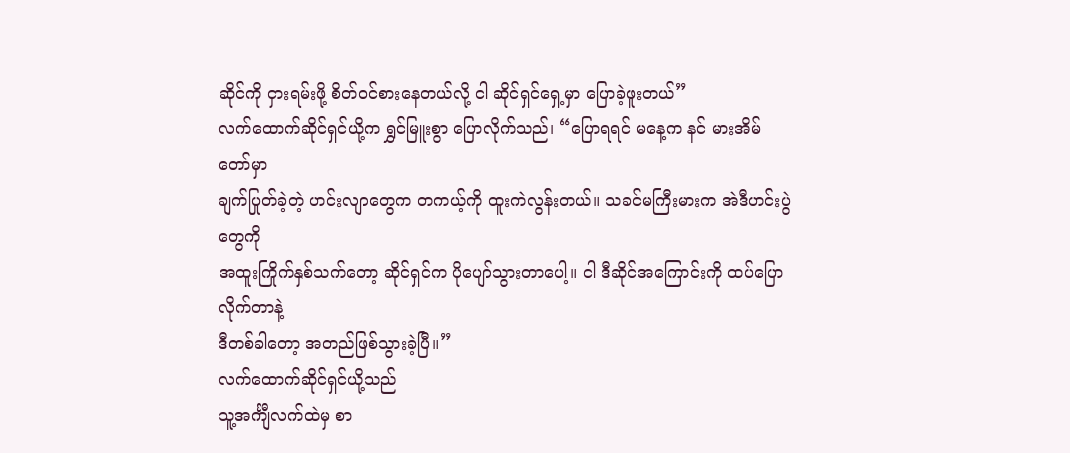ဆိုင်ကို ငှားရမ်းဖို့ စိတ်ဝင်စားနေတယ်လို့ ငါ ဆိုင်ရှင်ရှေ့မှာ ပြောခဲ့ဖူးတယ်”
လက်ထောက်ဆိုင်ရှင်ယို့က ရွှင်မြူးစွာ ပြောလိုက်သည်၊ “ပြောရရင် မနေ့က နင် မားအိမ်တော်မှာ
ချက်ပြုတ်ခဲ့တဲ့ ဟင်းလျာတွေက တကယ့်ကို ထူးကဲလွန်းတယ်။ သခင်မကြီးမားက အဲဒီဟင်းပွဲတွေကို
အထူးကြိုက်နှစ်သက်တော့ ဆိုင်ရှင်က ပိုပျော်သွားတာပေါ့။ ငါ ဒီဆိုင်အကြောင်းကို ထပ်ပြောလိုက်တာနဲ့
ဒီတစ်ခါတော့ အတည်ဖြစ်သွားခဲ့ပြီ။”
လက်ထောက်ဆိုင်ရှင်ယို့သည်
သူ့အင်္ကျီလက်ထဲမှ စာ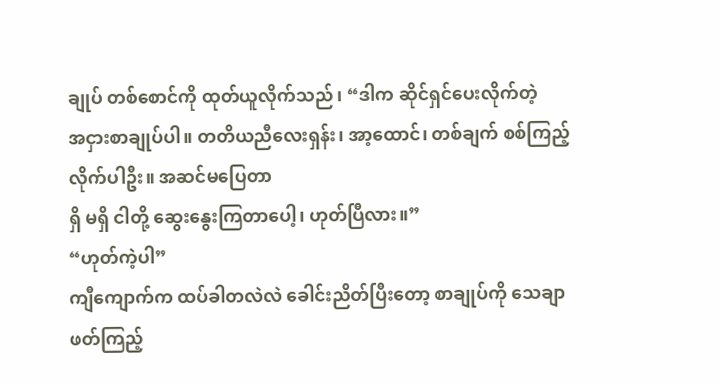ချုပ် တစ်စောင်ကို ထုတ်ယူလိုက်သည်၊ “ဒါက ဆိုင်ရှင်ပေးလိုက်တဲ့
အငှားစာချုပ်ပါ။ တတိယညီလေးရှန်း၊ အာ့ထောင်၊ တစ်ချက် စစ်ကြည့်လိုက်ပါဦး။ အဆင်မပြေတာ
ရှိ မရှိ ငါတို့ ဆွေးနွေးကြတာပေါ့၊ ဟုတ်ပြီလား။”
“ဟုတ်ကဲ့ပါ”
ကျီကျောက်က ထပ်ခါတလဲလဲ ခေါင်းညိတ်ပြီးတော့ စာချုပ်ကို သေချာဖတ်ကြည့်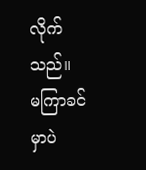လိုက်သည်။
မကြာခင်မှာပဲ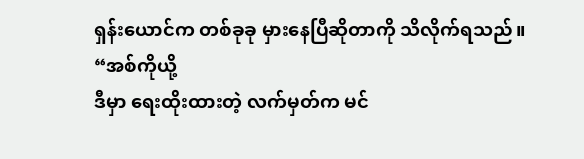ရှန်းယောင်က တစ်ခုခု မှားနေပြီဆိုတာကို သိလိုက်ရသည်။
“အစ်ကိုယို့
ဒီမှာ ရေးထိုးထားတဲ့ လက်မှတ်က မင်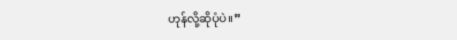ဟုန်လို့ဆိုပုံပဲ။”